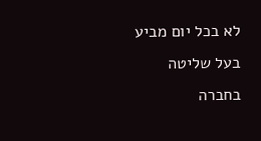לא בכל יום מביע בעל שליטה בחברה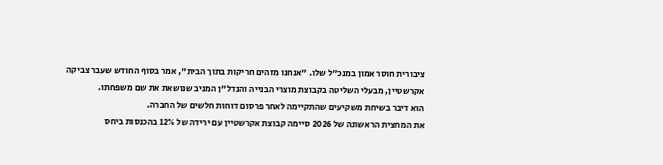ציבורית חוסר אמון במנכ"ל שלו. "אנחנו מזהים חריקות בתוך הבית", אמר בסוף החודש שעבר צביקה אקרשטיין, מבעלי השליטה בקבוצת מוצרי הבנייה והנדל"ן המניב שנושאת את שם משפחתו.
הוא דיבר בשיחת משקיעים שהתקיימה לאחר פרסום דוחות חלשים של החברה.
את המחצית הראשונה של 2026 סיימה קבוצת אקרשטיין עם ירידה של 12% בהכנסות ביחס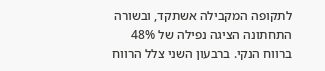לתקופה המקבילה אשתקד, ובשורה התחתונה הציגה נפילה של 48% ברווח הנקי. ברבעון השני צלל הרווח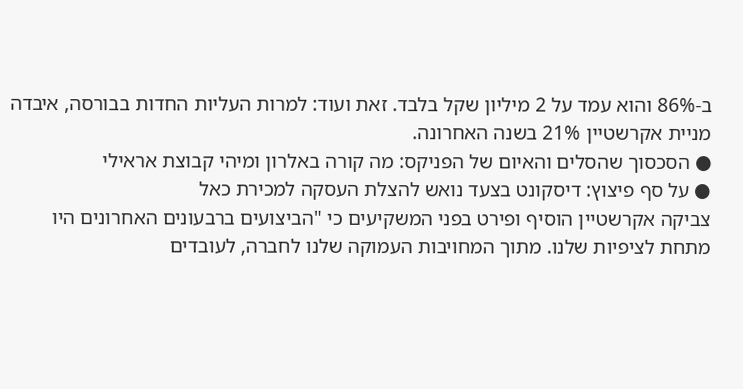ב-86% והוא עמד על 2 מיליון שקל בלבד. זאת ועוד: למרות העליות החדות בבורסה, איבדה מניית אקרשטיין 21% בשנה האחרונה.
● הסכסוך שהסלים והאיום של הפניקס: מה קורה באלרון ומיהי קבוצת אראילי
● על סף פיצוץ: דיסקונט בצעד נואש להצלת העסקה למכירת כאל
צביקה אקרשטיין הוסיף ופירט בפני המשקיעים כי "הביצועים ברבעונים האחרונים היו מתחת לציפיות שלנו. מתוך המחויבות העמוקה שלנו לחברה, לעובדים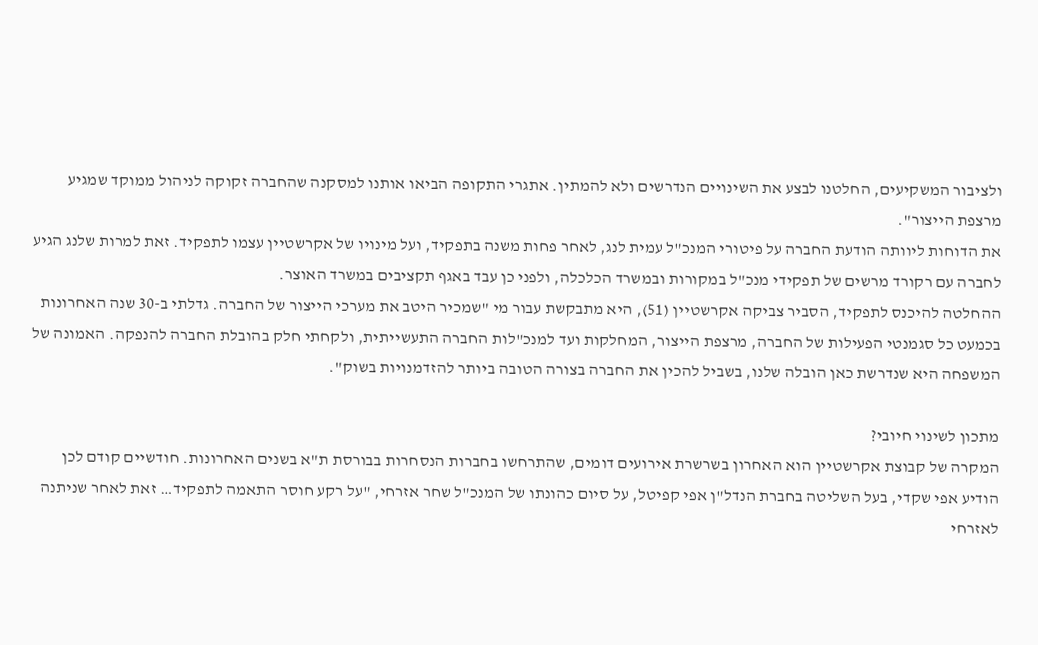ולציבור המשקיעים, החלטנו לבצע את השינויים הנדרשים ולא להמתין. אתגרי התקופה הביאו אותנו למסקנה שהחברה זקוקה לניהול ממוקד שמגיע מרצפת הייצור".
את הדוחות ליוותה הודעת החברה על פיטורי המנכ"ל עמית לנג, לאחר פחות משנה בתפקיד, ועל מינויו של אקרשטיין עצמו לתפקיד. זאת למרות שלנג הגיע לחברה עם רקורד מרשים של תפקידי מנכ"ל במקורות ובמשרד הכלכלה, ולפני כן עבד באגף תקציבים במשרד האוצר.
ההחלטה להיכנס לתפקיד, הסביר צביקה אקרשטיין (51), היא מתבקשת עבור מי "שמכיר היטב את מערכי הייצור של החברה. גדלתי ב-30 שנה האחרונות בכמעט כל סגמנטי הפעילות של החברה, מרצפת הייצור, המחלקות ועד למנכ"לות החברה התעשייתית, ולקחתי חלק בהובלת החברה להנפקה. האמונה של המשפחה היא שנדרשת כאן הובלה שלנו, בשביל להכין את החברה בצורה הטובה ביותר להזדמנויות בשוק".

מתכון לשינוי חיובי?
המקרה של קבוצת אקרשטיין הוא האחרון בשרשרת אירועים דומים, שהתרחשו בחברות הנסחרות בבורסת ת"א בשנים האחרונות. חודשיים קודם לכן הודיע אפי שקדי, בעל השליטה בחברת הנדל"ן אפי קפיטל, על סיום כהונתו של המנכ"ל שחר אזרחי, "על רקע חוסר התאמה לתפקיד… זאת לאחר שניתנה לאזרחי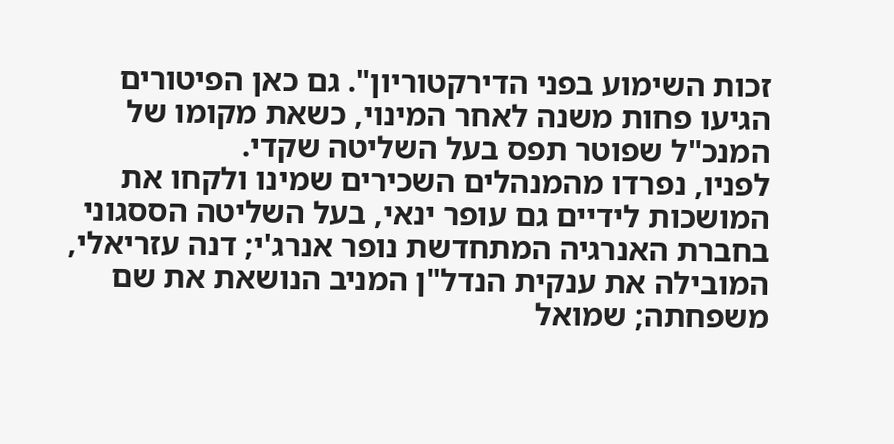זכות השימוע בפני הדירקטוריון". גם כאן הפיטורים הגיעו פחות משנה לאחר המינוי, כשאת מקומו של המנכ"ל שפוטר תפס בעל השליטה שקדי.
לפניו, נפרדו מהמנהלים השכירים שמינו ולקחו את המושכות לידיים גם עופר ינאי, בעל השליטה הססגוני בחברת האנרגיה המתחדשת נופר אנרג'י; דנה עזריאלי, המובילה את ענקית הנדל"ן המניב הנושאת את שם משפחתה; שמואל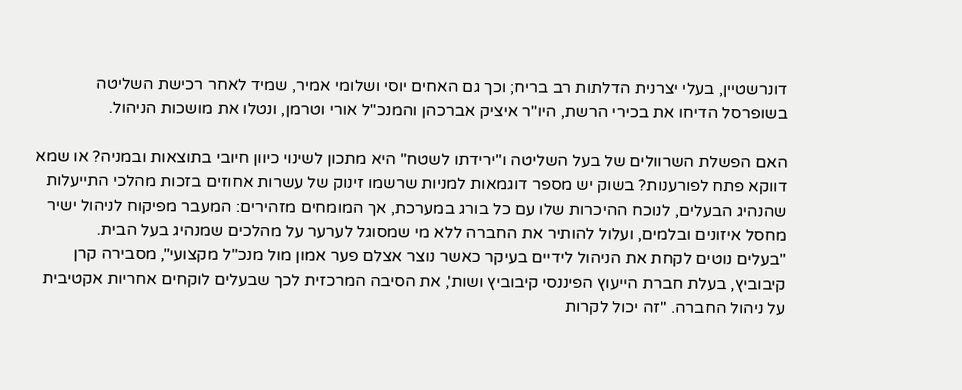דונרשטיין, בעלי יצרנית הדלתות רב בריח; וכך גם האחים יוסי ושלומי אמיר, שמיד לאחר רכישת השליטה בשופרסל הדיחו את בכירי הרשת, היו"ר איציק אברכהן והמנכ"ל אורי וטרמן, ונטלו את מושכות הניהול.

האם הפשלת השרוולים של בעל השליטה ו"ירידתו לשטח" היא מתכון לשינוי כיוון חיובי בתוצאות ובמניה? או שמא דווקא פתח לפורענות? בשוק יש מספר דוגמאות למניות שרשמו זינוק של עשרות אחוזים בזכות מהלכי התייעלות שהנהיג הבעלים, לנוכח ההיכרות שלו עם כל בורג במערכת, אך המומחים מזהירים: המעבר מפיקוח לניהול ישיר מחסל איזונים ובלמים, ועלול להותיר את החברה ללא מי שמסוגל לערער על מהלכים שמנהיג בעל הבית.
"בעלים נוטים לקחת את הניהול לידיים בעיקר כאשר נוצר אצלם פער אמון מול מנכ"ל מקצועי", מסבירה קרן קיבוביץ, בעלת חברת הייעוץ הפיננסי קיבוביץ ושות', את הסיבה המרכזית לכך שבעלים לוקחים אחריות אקטיבית על ניהול החברה. "זה יכול לקרות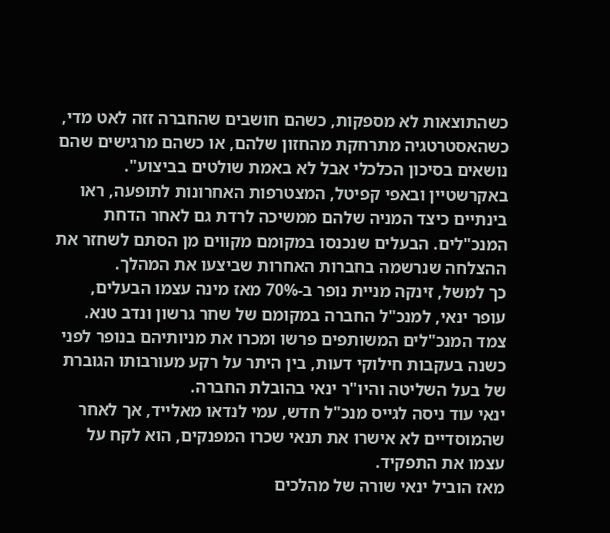כשהתוצאות לא מספקות, כשהם חושבים שהחברה זזה לאט מדי, כשהאסטרטגיה מתרחקת מהחזון שלהם, או כשהם מרגישים שהם נושאים בסיכון הכלכלי אבל לא באמת שולטים בביצוע".
באקרשטיין ובאפי קפיטל, המצטרפות האחרונות לתופעה, ראו בינתיים כיצד המניה שלהם ממשיכה לרדת גם לאחר הדחת המנכ"לים. הבעלים שנכנסו במקומם מקווים מן הסתם לשחזר את ההצלחה שנרשמה בחברות האחרות שביצעו את המהלך.
כך למשל, זינקה מניית נופר ב-70% מאז מינה עצמו הבעלים, עופר ינאי, למנכ"ל החברה במקומם של שחר גרשון ונדב טנא. צמד המנכ"לים המשותפים פרשו ומכרו את מניותיהם בנופר לפני כשנה בעקבות חילוקי דעות, בין היתר על רקע מעורבותו הגוברת של בעל השליטה והיו"ר ינאי בהובלת החברה.
ינאי עוד ניסה לגייס מנכ"ל חדש, עמי לנדאו מאלייד, אך לאחר שהמוסדיים לא אישרו את תנאי שכרו המפנקים, הוא לקח על עצמו את התפקיד.
מאז הוביל ינאי שורה של מהלכים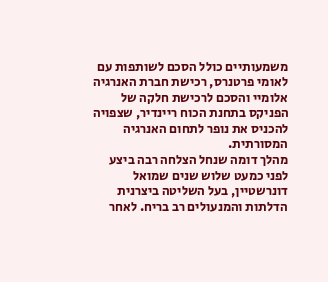משמעותיים כולל הסכם לשותפות עם לאומי פרטנרס, רכישת חברת האנרגיה אלומיי והסכם לרכישת חלקה של הפניקס בתחנת הכוח ריינדיר, שצפויה להכניס את נופר לתחום האנרגיה המסורתית.
מהלך דומה שנחל הצלחה רבה ביצע לפני כמעט שלוש שנים שמואל דונרשטיין, בעל השליטה ביצרנית הדלתות והמנעולים רב בריח. לאחר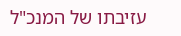עזיבתו של המנכ"ל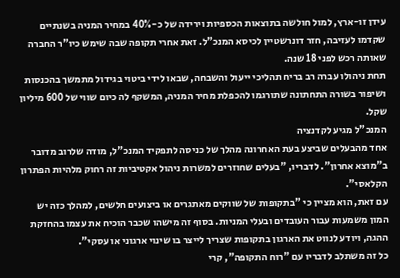עידן זו-ארץ, למול חולשה בתוצאות הכספיות וירידה של כ-40% במחיר המניה בשנתיים שקדמו לעזיבה, חזר דונרשטיין לכיסא המנכ"ל. זאת אחרי תקופה שבה שימש כיו"ר החברה שאותה רכש לפני 18 שנה.
תחת ניהולו עברה רב בריח תהליכי ייעול והשבחה, שבאו לידי ביטוי בגידול מתמשך בהכנסות ושיפור בשורה התחתונה שתורגמו להכפלת מחיר המניה, המשקף לה כיום שווי של 600 מיליון שקל.
המנכ"ל מגיע לקדנציה
אחד מהבעלים שביצע בעת האחרונה מהלך של כניסה לתפקיד המנכ"ל, מודה שלרוב מדובר ב"מוצא אחרון". לדבריו, "בעלים שחוזרים למשרות ניהול אקטיביות זה רחוק מלהיות הפתרון הקלאסי".
עם זאת, הוא מציין כי "בתקופות של שווקים מאתגרים או ביצועים חלשים, למהלך כזה יש המון משמעות עבור העובדים ובעלי המניות. בסוף זה מישהו שכבר הוכיח את עצמו בהחזקת ההגה, ויודע לנווט את הארגון בתקופות שצריך לייצר בו שינוי ארגוני או עסקי".
כל זה משתלב לדבריו עם "רוח התקופה", קרי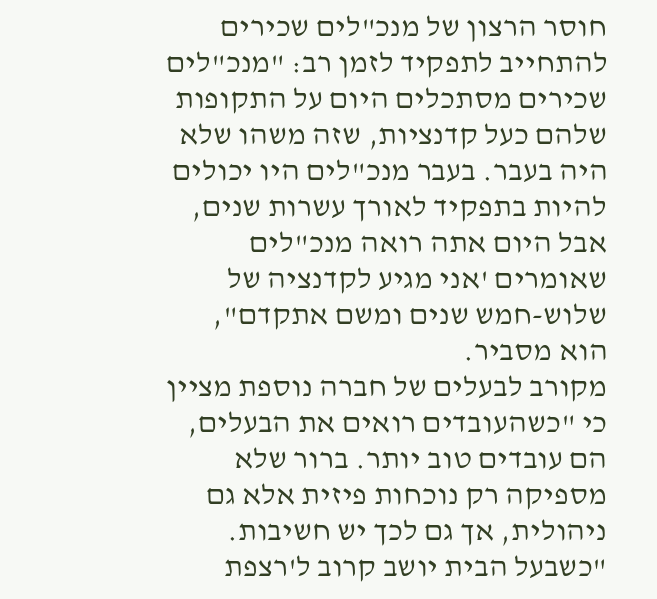חוסר הרצון של מנכ"לים שכירים להתחייב לתפקיד לזמן רב: "מנכ"לים שכירים מסתכלים היום על התקופות שלהם כעל קדנציות, שזה משהו שלא היה בעבר. בעבר מנכ"לים היו יכולים להיות בתפקיד לאורך עשרות שנים, אבל היום אתה רואה מנכ"לים שאומרים 'אני מגיע לקדנציה של שלוש-חמש שנים ומשם אתקדם", הוא מסביר.
מקורב לבעלים של חברה נוספת מציין כי "כשהעובדים רואים את הבעלים, הם עובדים טוב יותר. ברור שלא מספיקה רק נוכחות פיזית אלא גם ניהולית, אך גם לכך יש חשיבות.
"כשבעל הבית יושב קרוב ל'רצפת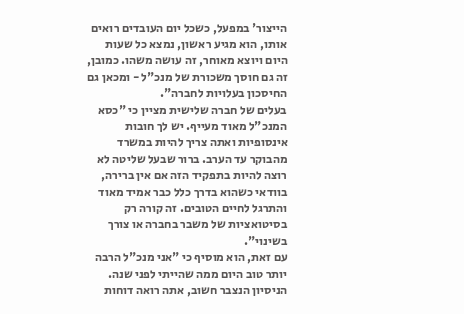הייצור' במפעל, כשכל יום העובדים רואים אותו, הוא מגיע ראשון, נמצא כל שעות היום ויוצא מאוחר, זה עושה משהו. כמובן, זה גם חוסך משכורת של מנכ"ל - ומכאן גם החיסכון בעלויות לחברה".
בעלים של חברה שלישית מציין כי "כסא המנכ"ל מאוד מעייף. יש לך חובות אינסופיות ואתה צריך להיות במשרד מהבוקר עד הערב. ברור שבעל שליטה לא רוצה להיות בתפקיד הזה אם אין ברירה, בוודאי כשהוא בדרך כלל כבר אמיד מאוד והתרגל לחיים הטובים. זה קורה רק בסיטואציות של משבר בחברה או צורך בשינוי".
עם זאת, הוא מוסיף כי "אני מנכ"ל הרבה יותר טוב היום ממה שהייתי לפני שנה. הניסיון הנצבר חשוב, אתה רואה דוחות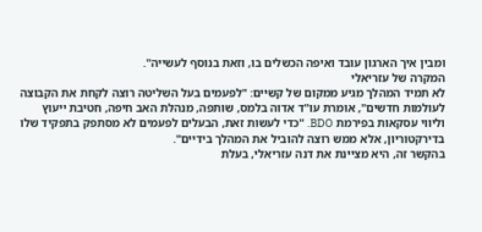ומבין איך הארגון עובד ואיפה הכשלים בו, וזאת בנוסף לעשייה".
המקרה של עזריאלי
לא תמיד המהלך מגיע ממקום של קשיים: "לפעמים בעל השליטה רוצה לקחת את הקבוצה לעולמות חדשים", אומרת עו"ד אדוה בלמס, שותפה, מנהלת האב חיפה, חטיבת ייעוץ וליווי עסקאות בפירמת BDO. "כדי לעשות זאת, הבעלים לפעמים לא מסתפק בתפקיד שלו בדירקטוריון, אלא ממש רוצה להוביל את המהלך בידיים".
בהקשר זה, היא מציינת את דנה עזריאלי, בעלת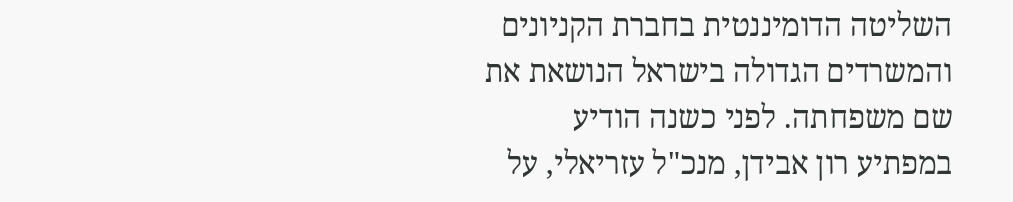השליטה הדומיננטית בחברת הקניונים והמשרדים הגדולה בישראל הנושאת את שם משפחתה. לפני כשנה הודיע במפתיע רון אבידן, מנכ"ל עזריאלי, על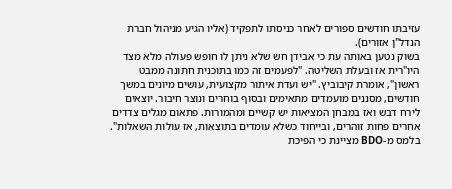עזיבתו חודשים ספורים לאחר כניסתו לתפקיד (אליו הגיע מניהול חברת הנדל"ן אזורים).
בשוק נטען באותה עת כי אבידן חש שלא ניתן לו חופש פעולה מלא מצד היו"רית אז ובעלת השליטה. "לפעמים זה כמו בתוכנית חתונה ממבט ראשון", אומרת קיבוביץ. "יש ועדת איתור מקצועית, עושים מיונים במשך חודשים, מסננים מועמדים מתאימים ובסוף בוחרים ונוצר חיבור. יוצאים לירח דבש ואז במבחן המציאות יש קשיים ומהמורות. פתאום מגלים צדדים אחרים פחות זוהרים, ובייחוד כשלא עומדים בתוצאות, אז עולות השאלות".
בלמס מ-BDO מציינת כי הפיכת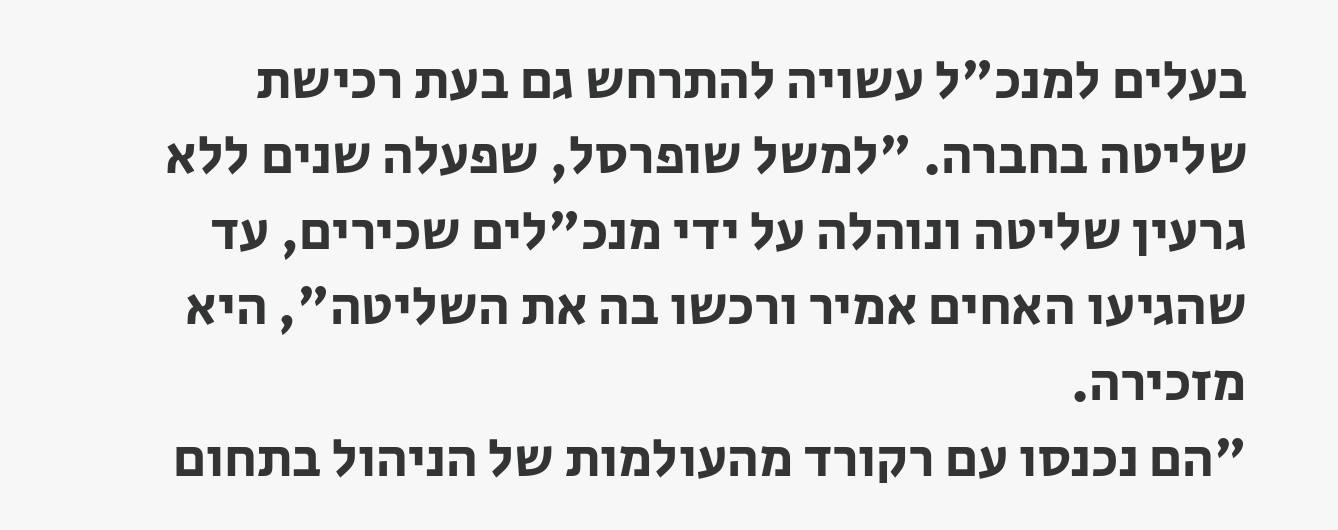בעלים למנכ"ל עשויה להתרחש גם בעת רכישת שליטה בחברה. "למשל שופרסל, שפעלה שנים ללא גרעין שליטה ונוהלה על ידי מנכ"לים שכירים, עד שהגיעו האחים אמיר ורכשו בה את השליטה", היא מזכירה.
"הם נכנסו עם רקורד מהעולמות של הניהול בתחום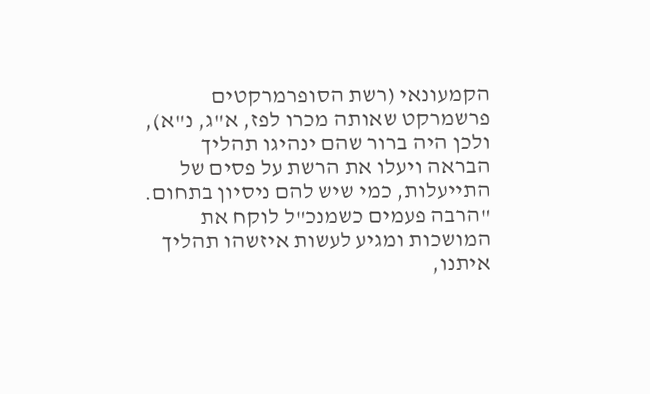הקמעונאי (רשת הסופרמרקטים פרשמרקט שאותה מכרו לפז, א"ג, נ"א), ולכן היה ברור שהם ינהיגו תהליך הבראה ויעלו את הרשת על פסים של התייעלות, כמי שיש להם ניסיון בתחום.
"הרבה פעמים כשמנכ"ל לוקח את המושכות ומגיע לעשות איזשהו תהליך איתנו,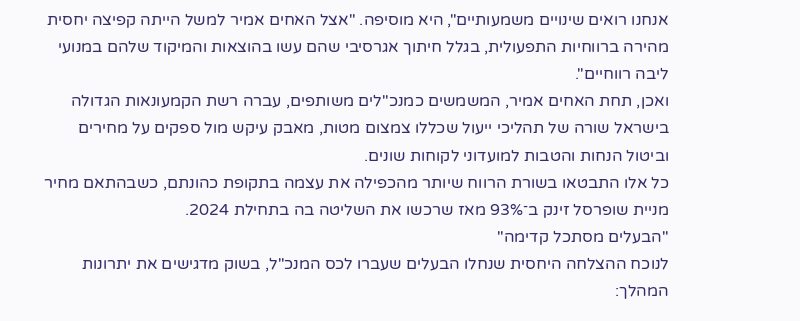אנחנו רואים שינויים משמעותיים", היא מוסיפה. "אצל האחים אמיר למשל הייתה קפיצה יחסית מהירה ברווחיות התפעולית, בגלל חיתוך אגרסיבי שהם עשו בהוצאות והמיקוד שלהם במנועי ליבה רווחיים".
ואכן, תחת האחים אמיר, המשמשים כמנכ"לים משותפים, עברה רשת הקמעונאות הגדולה בישראל שורה של תהליכי ייעול שכללו צמצום מטות, מאבק עיקש מול ספקים על מחירים וביטול הנחות והטבות למועדוני לקוחות שונים.
כל אלו התבטאו בשורת הרווח שיותר מהכפילה את עצמה בתקופת כהונתם, כשבהתאם מחיר מניית שופרסל זינק ב־93% מאז שרכשו את השליטה בה בתחילת 2024.
"הבעלים מסתכל קדימה"
לנוכח ההצלחה היחסית שנחלו הבעלים שעברו לכס המנכ"ל, בשוק מדגישים את יתרונות המהלך: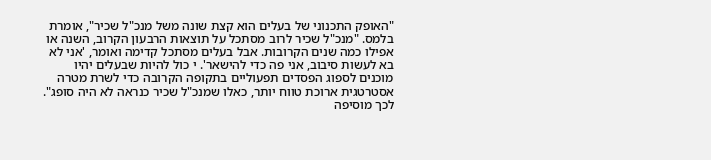"האופק התכנוני של בעלים הוא קצת שונה משל מנכ"ל שכיר", אומרת בלמס. "מנכ"ל שכיר לרוב מסתכל על תוצאות הרבעון הקרוב, השנה או אפילו כמה שנים הקרובות. אבל בעלים מסתכל קדימה ואומר, 'אני לא בא לעשות סיבוב, אני פה כדי להישאר'. י כול להיות שבעלים יהיו מוכנים לספוג הפסדים תפעוליים בתקופה הקרובה כדי לשרת מטרה אסטרטגית ארוכת טווח יותר, כאלו שמנכ"ל שכיר כנראה לא היה סופג".
לכך מוסיפה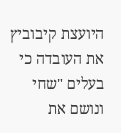היועצת קיבוביץ את העובדה כי בעלים "שחי ונושם את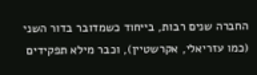החברה שנים רבות, בייחוד כשמדובר בדור השני (כמו עזריאלי, אקרשטיין), וכבר מילא תפקידים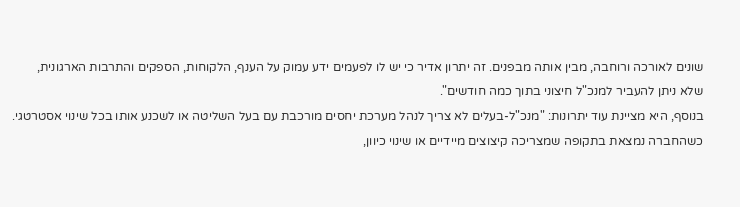שונים לאורכה ורוחבה, מבין אותה מבפנים. זה יתרון אדיר כי יש לו לפעמים ידע עמוק על הענף, הלקוחות, הספקים והתרבות הארגונית, שלא ניתן להעביר למנכ"ל חיצוני בתוך כמה חודשים".
בנוסף, היא מציינת עוד יתרונות: "מנכ"ל-בעלים לא צריך לנהל מערכת יחסים מורכבת עם בעל השליטה או לשכנע אותו בכל שינוי אסטרטגי. כשהחברה נמצאת בתקופה שמצריכה קיצוצים מיידיים או שינוי כיוון,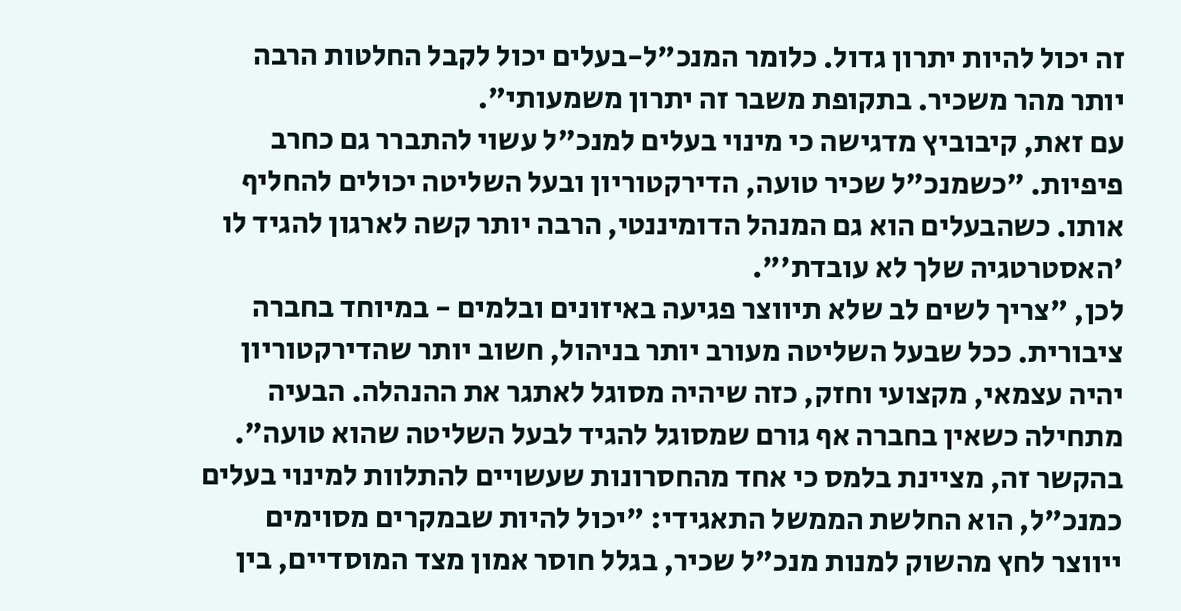זה יכול להיות יתרון גדול. כלומר המנכ"ל-בעלים יכול לקבל החלטות הרבה יותר מהר משכיר. בתקופת משבר זה יתרון משמעותי".
עם זאת, קיבוביץ מדגישה כי מינוי בעלים למנכ"ל עשוי להתברר גם כחרב פיפיות. "כשמנכ"ל שכיר טועה, הדירקטוריון ובעל השליטה יכולים להחליף אותו. כשהבעלים הוא גם המנהל הדומיננטי, הרבה יותר קשה לארגון להגיד לו 'האסטרטגיה שלך לא עובדת'".
לכן, "צריך לשים לב שלא תיווצר פגיעה באיזונים ובלמים - במיוחד בחברה ציבורית. ככל שבעל השליטה מעורב יותר בניהול, חשוב יותר שהדירקטוריון יהיה עצמאי, מקצועי וחזק, כזה שיהיה מסוגל לאתגר את ההנהלה. הבעיה מתחילה כשאין בחברה אף גורם שמסוגל להגיד לבעל השליטה שהוא טועה".
בהקשר זה, מציינת בלמס כי אחד מהחסרונות שעשויים להתלוות למינוי בעלים כמנכ"ל, הוא החלשת הממשל התאגידי: "יכול להיות שבמקרים מסוימים ייווצר לחץ מהשוק למנות מנכ"ל שכיר, בגלל חוסר אמון מצד המוסדיים, בין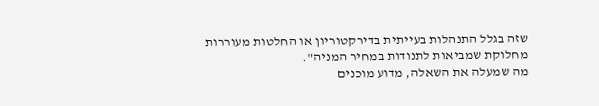שזה בגלל התנהלות בעייתית בדירקטוריון או החלטות מעוררות מחלוקת שמביאות לתנודות במחיר המניה".
מה שמעלה את השאלה, מדוע מוכנים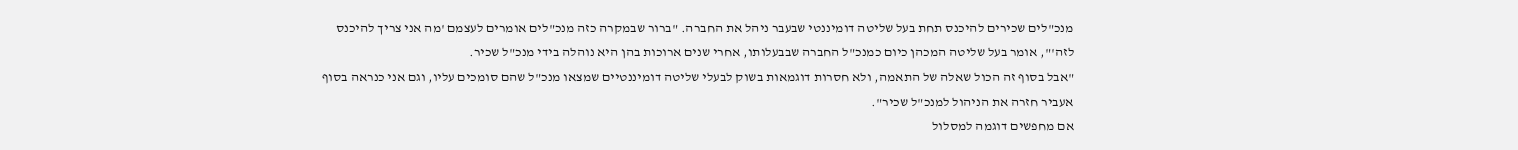מנכ"לים שכירים להיכנס תחת בעל שליטה דומיננטי שבעבר ניהל את החברה. "ברור שבמקרה כזה מנכ"לים אומרים לעצמם 'מה אני צריך להיכנס לזה'", אומר בעל שליטה המכהן כיום כמנכ"ל החברה שבבעלותו, אחרי שנים ארוכות בהן היא נוהלה בידי מנכ"ל שכיר.
"אבל בסוף זה הכול שאלה של התאמה, ולא חסרות דוגמאות בשוק לבעלי שליטה דומיננטיים שמצאו מנכ"ל שהם סומכים עליו, וגם אני כנראה בסוף אעביר חזרה את הניהול למנכ"ל שכיר".
אם מחפשים דוגמה למסלול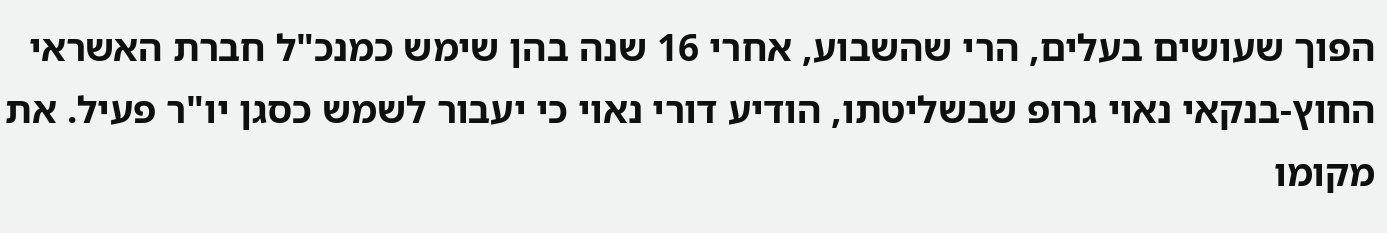הפוך שעושים בעלים, הרי שהשבוע, אחרי 16 שנה בהן שימש כמנכ"ל חברת האשראי החוץ-בנקאי נאוי גרופ שבשליטתו, הודיע דורי נאוי כי יעבור לשמש כסגן יו"ר פעיל. את מקומו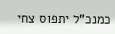כמנכ"ל יתפוס צחי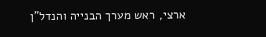ארצי, ראש מערך הבנייה והנדל"ן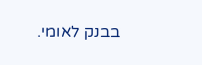בבנק לאומי.